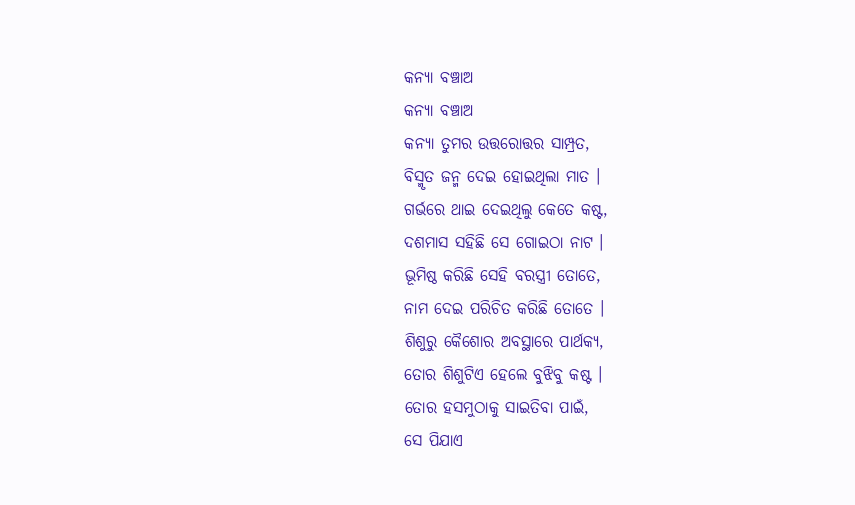କନ୍ୟା ବଞ୍ଚାଅ
କନ୍ୟା ବଞ୍ଚାଅ
କନ୍ୟା ତୁମର ଉତ୍ତରୋତ୍ତର ସାମ୍ପ୍ରତ,
ବିସ୍ମୃତ ଜନ୍ମ ଦେଇ ହୋଇଥିଲା ମାତ ।
ଗର୍ଭରେ ଥାଇ ଦେଇଥିଲୁ କେତେ କଷ୍ଟ,
ଦଶମାସ ସହିଛି ସେ ଗୋଇଠା ନାଟ ।
ଭୂମିଷ୍ଠ କରିଛି ସେହି ବରସ୍ତ୍ରୀ ତୋତେ,
ନାମ ଦେଇ ପରିଚିତ କରିଛି ତୋତେ ।
ଶିଶୁରୁ କୈଶୋର ଅବସ୍ଥାରେ ପାର୍ଥକ୍ୟ,
ତୋର ଶିଶୁଟିଏ ହେଲେ ବୁଝିବୁ କଷ୍ଟ ।
ତୋର ହସମୁଠାକୁ ସାଇତିବା ପାଇଁ,
ସେ ପିଯାଏ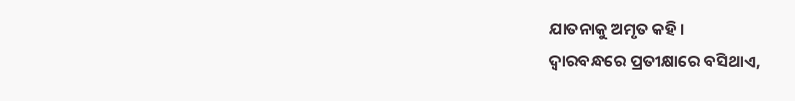ଯାତନାକୁ ଅମୃତ କହି ।
ଦ୍ୱାରବନ୍ଧରେ ପ୍ରତୀକ୍ଷାରେ ବସିଥାଏ,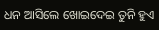ଧନ ଆସିଲେ ଖୋଇଦେଇ ତୁନି ହୁଏ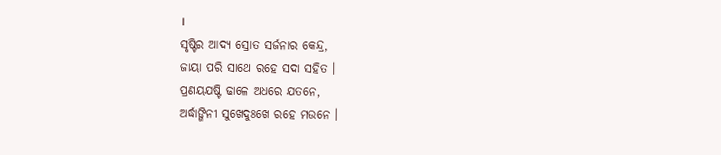।
ସୃଷ୍ଟିର ଆଦ୍ୟ ସ୍ରୋତ ସର୍ଜନାର କେନ୍ଦ୍ର,
ଜାୟା ପରି ସାଥେ ରହେ ସଦା ସହିତ ।
ପ୍ରଣୟଯଷ୍ଟି ଢାଳେ ଅଧରେ ଯତନେ,
ଅର୍ଦ୍ଧାଙ୍ଗିନୀ ସୁଖେଦୁଃଖେ ରହେ ମଉନେ ।